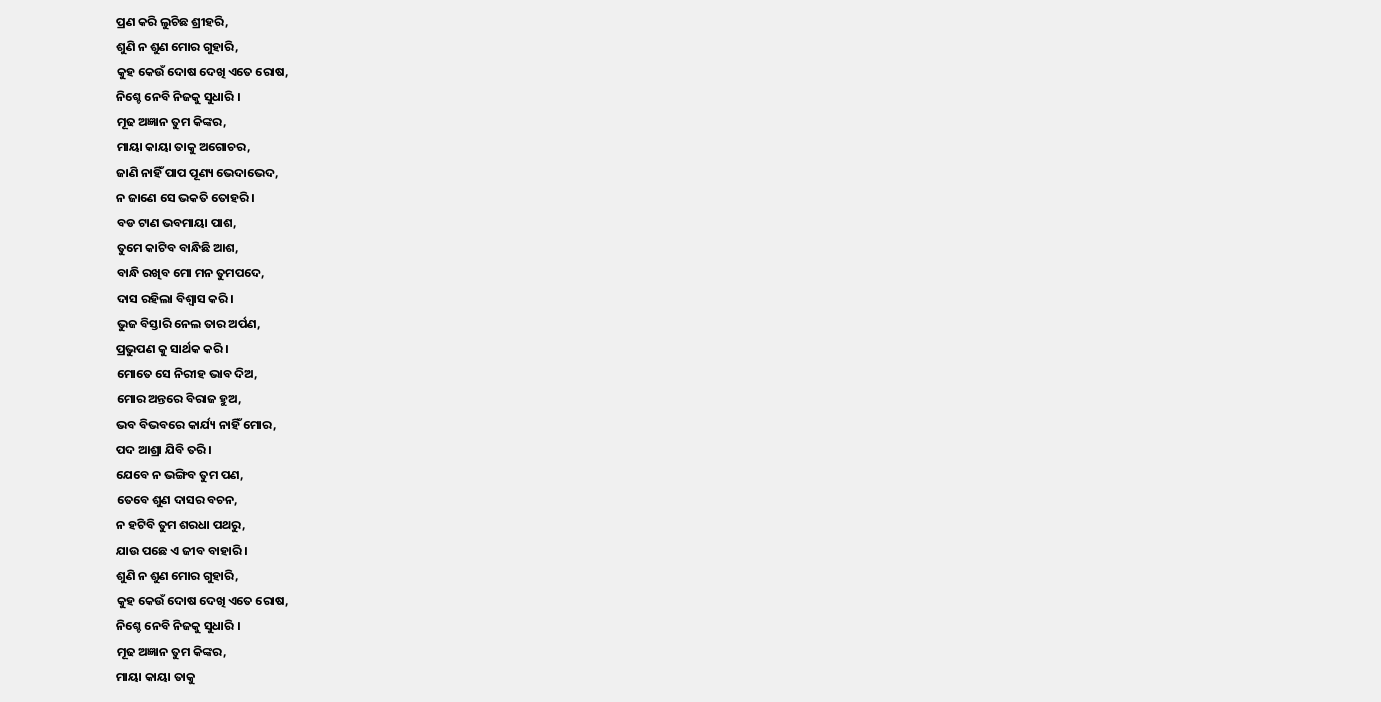ପ୍ରଣ କରି ଲୁଚିଛ ଶ୍ରୀହରି,
ଶୁଣି ନ ଶୁଣ ମୋର ଗୁହାରି,
କୁହ କେଉଁ ଦୋଷ ଦେଖି ଏତେ ରୋଷ,
ନିଶ୍ଚେ ନେବି ନିଜକୁ ସୁଧାରି ।
ମୂଢ ଅଜ୍ଞାନ ତୁମ କିଙ୍କର,
ମାୟା କାୟା ତାକୁ ଅଗୋଚର,
ଜାଣି ନାହିଁ ପାପ ପୂଣ୍ୟ ଭେଦାଭେଦ,
ନ ଜାଣେ ସେ ଭକତି ତୋହରି ।
ବଡ ଟାଣ ଭବମାୟା ପାଶ,
ତୁମେ କାଟିବ ବାନ୍ଧିଛି ଆଶ,
ବାନ୍ଧି ରଖିବ ମୋ ମନ ତୁମପଦେ,
ଦାସ ରହିଲା ବିଶ୍ଵାସ କରି।
ଭୁଜ ବିସ୍ତାରି ନେଲ ତାର ଅର୍ପଣ,
ପ୍ରଭୁପଣ କୁ ସାର୍ଥକ କରି ।
ମୋତେ ସେ ନିରୀହ ଭାବ ଦିଅ,
ମୋର ଅନ୍ତରେ ବିରାଜ ହୁଅ,
ଭବ ବିଭବରେ କାର୍ଯ୍ୟ ନାହିଁ ମୋର,
ପଦ ଆଶ୍ରା ଯିବି ତରି ।
ଯେବେ ନ ଭଙ୍ଗିବ ତୁମ ପଣ,
ତେବେ ଶୁଣ ଦାସର ବଚନ,
ନ ହଟିବି ତୁମ ଶରଧା ପଥରୁ,
ଯାଉ ପଛେ ଏ ଜୀବ ବାହାରି ।
ଶୁଣି ନ ଶୁଣ ମୋର ଗୁହାରି,
କୁହ କେଉଁ ଦୋଷ ଦେଖି ଏତେ ରୋଷ,
ନିଶ୍ଚେ ନେବି ନିଜକୁ ସୁଧାରି ।
ମୂଢ ଅଜ୍ଞାନ ତୁମ କିଙ୍କର,
ମାୟା କାୟା ତାକୁ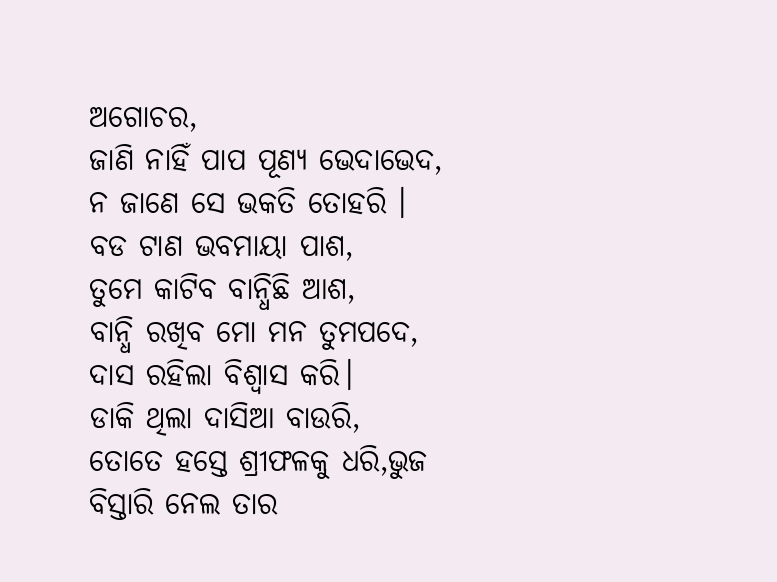ଅଗୋଚର,
ଜାଣି ନାହିଁ ପାପ ପୂଣ୍ୟ ଭେଦାଭେଦ,
ନ ଜାଣେ ସେ ଭକତି ତୋହରି ।
ବଡ ଟାଣ ଭବମାୟା ପାଶ,
ତୁମେ କାଟିବ ବାନ୍ଧିଛି ଆଶ,
ବାନ୍ଧି ରଖିବ ମୋ ମନ ତୁମପଦେ,
ଦାସ ରହିଲା ବିଶ୍ଵାସ କରି।
ଡାକି ଥିଲା ଦାସିଆ ବାଉରି,
ତୋତେ ହସ୍ତେ ଶ୍ରୀଫଳକୁ ଧରି,ଭୁଜ ବିସ୍ତାରି ନେଲ ତାର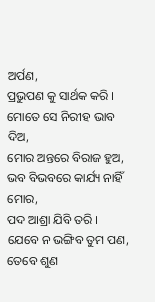ଅର୍ପଣ,
ପ୍ରଭୁପଣ କୁ ସାର୍ଥକ କରି ।
ମୋତେ ସେ ନିରୀହ ଭାବ ଦିଅ,
ମୋର ଅନ୍ତରେ ବିରାଜ ହୁଅ,
ଭବ ବିଭବରେ କାର୍ଯ୍ୟ ନାହିଁ ମୋର,
ପଦ ଆଶ୍ରା ଯିବି ତରି ।
ଯେବେ ନ ଭଙ୍ଗିବ ତୁମ ପଣ,
ତେବେ ଶୁଣ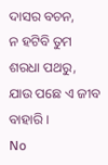ଦାସର ବଚନ,
ନ ହଟିବି ତୁମ ଶରଧା ପଥରୁ,
ଯାଉ ପଛେ ଏ ଜୀବ ବାହାରି ।
No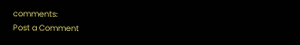comments:
Post a Comment